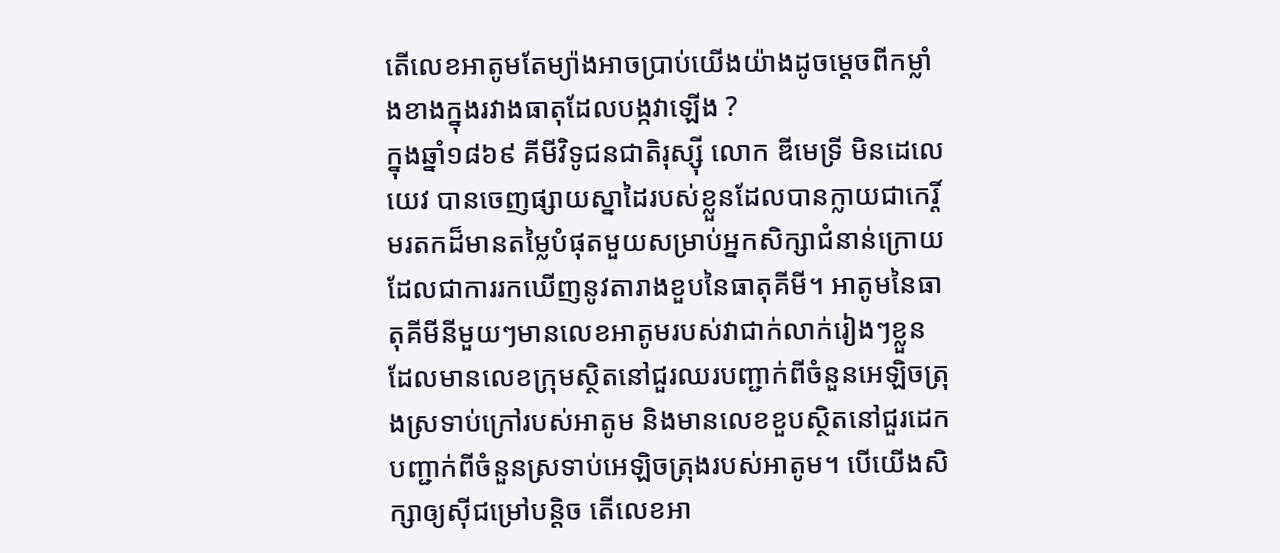តើលេខអាតូមតែម្យ៉ាងអាចប្រាប់យើងយ៉ាងដូចម្ដេចពីកម្លាំងខាងក្នុងរវាងធាតុដែលបង្កវាឡើង ?
ក្នុងឆ្នាំ១៨៦៩ គីមីវិទូជនជាតិរុស្ស៊ី លោក ឌីមេទ្រី មិនដេលេយេវ បានចេញផ្សាយស្នាដៃរបស់ខ្លួនដែលបានក្លាយជាកេរ្តិ៍មរតកដ៏មានតម្លៃបំផុតមួយសម្រាប់អ្នកសិក្សាជំនាន់ក្រោយ ដែលជាការរកឃើញនូវតារាងខួបនៃធាតុគីមី។ អាតូមនៃធាតុគីមីនីមួយៗមានលេខអាតូមរបស់វាជាក់លាក់រៀងៗខ្លួន ដែលមានលេខក្រុមស្ថិតនៅជួរឈរបញ្ជាក់ពីចំនួនអេឡិចត្រុងស្រទាប់ក្រៅរបស់អាតូម និងមានលេខខួបស្ថិតនៅជួរដេកបញ្ជាក់ពីចំនួនស្រទាប់អេឡិចត្រុងរបស់អាតូម។ បើយើងសិក្សាឲ្យស៊ីជម្រៅបន្តិច តើលេខអា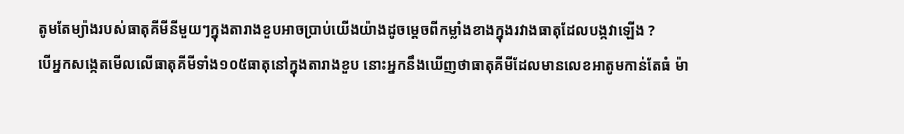តូមតែម្យ៉ាងរបស់ធាតុគីមីនីមួយៗក្នុងតារាងខួបអាចប្រាប់យើងយ៉ាងដូចម្ដេចពីកម្លាំងខាងក្នុងរវាងធាតុដែលបង្កវាឡើង ?
បើអ្នកសង្កេតមើលលើធាតុគីមីទាំង១០៥ធាតុនៅក្នុងតារាងខួប នោះអ្នកនឹងឃើញថាធាតុគីមីដែលមានលេខអាតូមកាន់តែធំ ម៉ា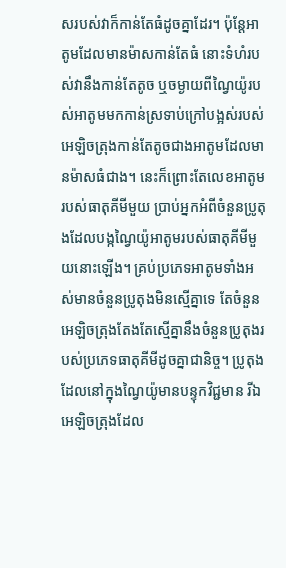សរបស់វាក៏កាន់តែធំដូចគ្នាដែរ។ ប៉ុន្តែអាតូមដែលមានម៉ាសកាន់តែធំ នោះទំហំរបស់វានឹងកាន់តែតូច ឬចម្ងាយពីណ្វៃយ៉ូរបស់អាតូមមកកាន់ស្រទាប់ក្រៅបង្អស់របស់អេឡិចត្រុងកាន់តែតូចជាងអាតូមដែលមានម៉ាសធំជាង។ នេះក៏ព្រោះតែលេខអាតូមរបស់ធាតុគីមីមួយ ប្រាប់អ្នកអំពីចំនួនប្រូតុងដែលបង្កណ្វៃយ៉ូអាតូមរបស់ធាតុគីមីមួយនោះឡើង។ គ្រប់ប្រភេទអាតូមទាំងអស់មានចំនួនប្រូតុងមិនស្មើគ្នាទេ តែចំនួនអេឡិចត្រុងតែងតែស្មើគ្នានឹងចំនួនប្រូតុងរបស់ប្រភេទធាតុគីមីដូចគ្នាជានិច្ច។ ប្រូតុងដែលនៅក្នុងណ្វៃយ៉ូមានបន្ទុកវិជ្ជមាន រីឯអេឡិចត្រុងដែល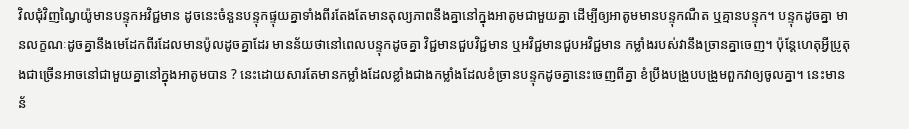វិលជុំវិញណ្វៃយ៉ូមានបន្ទុកអវិជ្ជមាន ដូចនេះចំនួនបន្ទុកផ្ទុយគ្នាទាំងពីរតែងតែមានតុល្យភាពនឹងគ្នានៅក្នុងអាតូមជាមួយគ្នា ដើម្បីឲ្យអាតូមមានបន្ទុកណឺត ឬគ្មានបន្ទុក។ បន្ទុកដូចគ្នា មានលក្ខណៈដូចគ្នានឹងមេដែកពីរដែលមានប៉ូលដូចគ្នាដែរ មានន័យថានៅពេលបន្ទុកដូចគ្នា វិជ្ជមានជួបវិជ្ជមាន ឬអវិជ្ជមានជួបអវិជ្ជមាន កម្លាំងរបស់វានឹងច្រានគ្នាចេញ។ ប៉ុន្តែហេតុអ្វីប្រូតុងជាច្រើនអាចនៅជាមួយគ្នានៅក្នុងអាតូមបាន ? នេះដោយសារតែមានកម្លាំងដែលខ្លាំងជាងកម្លាំងដែលខំច្រានបន្ទុកដូចគ្នានេះចេញពីគ្នា ខំប្រឹងបង្រួបបង្រួមពួកវាឲ្យចូលគ្នា។ នេះមានន័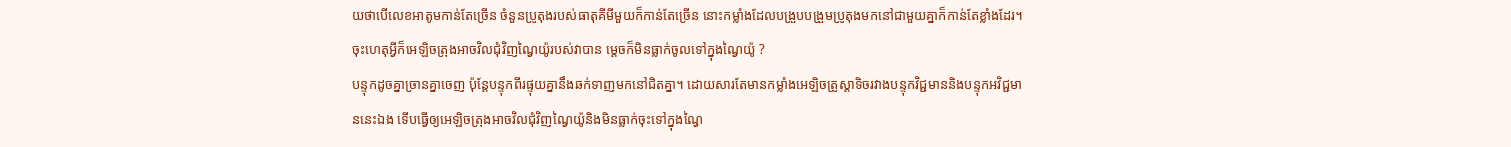យថាបើលេខអាតូមកាន់តែច្រើន ចំនួនប្រូតុងរបស់ធាតុគីមីមួយក៏កាន់តែច្រើន នោះកម្លាំងដែលបង្រួបបង្រួមប្រូតុងមកនៅជាមួយគ្នាក៏កាន់តែខ្លាំងដែរ។ ចុះហេតុអ្វីក៏អេឡិចត្រុងអាចវិលជុំវិញណ្វៃយ៉ូរបស់វាបាន ម្ដេចក៏មិនធ្លាក់ចូលទៅក្នុងណ្វៃយ៉ូ ?
បន្ទុកដូចគ្នាច្រានគ្នាចេញ ប៉ុន្តែបន្ទុកពីរផ្ទុយគ្នានឹងឆក់ទាញមកនៅជិតគ្នា។ ដោយសារតែមានកម្លាំងអេឡិចត្រូស្តាទិចរវាងបន្ទុកវិជ្ជមាននិងបន្ទុកអវិជ្ជមាននេះឯង ទើបធ្វើឲ្យអេឡិចត្រុងអាចវិលជុំវិញណ្វៃយ៉ូនិងមិនធ្លាក់ចុះទៅក្នុងណ្វៃ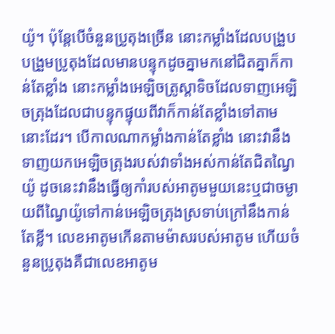យ៉ូ។ ប៉ុន្តែបើចំនួនប្រូតុងច្រើន នោះកម្លាំងដែលបង្រួបបង្រួមប្រូតុងដែលមានបន្ទុកដូចគ្នាមកនៅជិតគ្នាក៏កាន់តែខ្លាំង នោះកម្លាំងអេឡិចត្រូស្តាទិចដែលទាញអេឡិចត្រុងដែលជាបន្ទុកផ្ទុយពីវាក៏កាន់តែខ្លាំងទៅតាមនោះដែរ។ បើកាលណាកម្លាំងកាន់តែខ្លាំង នោះវានឹងទាញយកអេឡិចត្រុងរបស់វាទាំងអស់កាន់តែជិតណ្វៃយ៉ូ ដូចនេះវានឹងធ្វើឲ្យកាំរបស់អាតូមមួយនេះឬជាចម្ងាយពីណ្វៃយ៉ូទៅកាន់អេឡិចត្រុងស្រទាប់ក្រៅនឹងកាន់តែខ្លី។ លេខអាតូមកើនតាមម៉ាសរបស់អាតូម ហើយចំនួនប្រូតុងគឺជាលេខអាតូម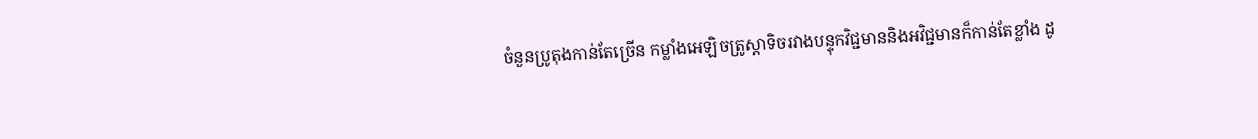ចំនួនប្រូតុងកាន់តែច្រើន កម្លាំងអេឡិចត្រូស្តាទិចរវាងបន្ទុកវិជ្ជមាននិងអវិជ្ជមានក៏កាន់តែខ្លាំង ដូ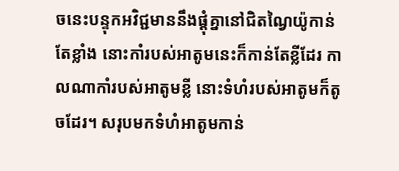ចនេះបន្ទុកអវិជ្ជមាននឹងផ្ដុំគ្នានៅជិតណ្វៃយ៉ូកាន់តែខ្លាំង នោះកាំរបស់អាតូមនេះក៏កាន់តែខ្លីដែរ កាលណាកាំរបស់អាតូមខ្លី នោះទំហំរបស់អាតូមក៏តូចដែរ។ សរុបមកទំហំអាតូមកាន់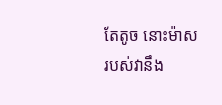តែតូច នោះម៉ាសរបស់វានឹង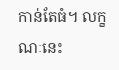កាន់តែធំ។ លក្ខណៈនេះ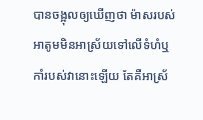បានចង្អុលឲ្យឃើញថា ម៉ាសរបស់អាតូមមិនអាស្រ័យទៅលើទំហំឬកាំរបស់វានោះឡើយ តែគឺអាស្រ័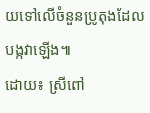យទៅលើចំនួនប្រូតុងដែលបង្កវាឡើង៕
ដោយ៖ ស្រីពៅ